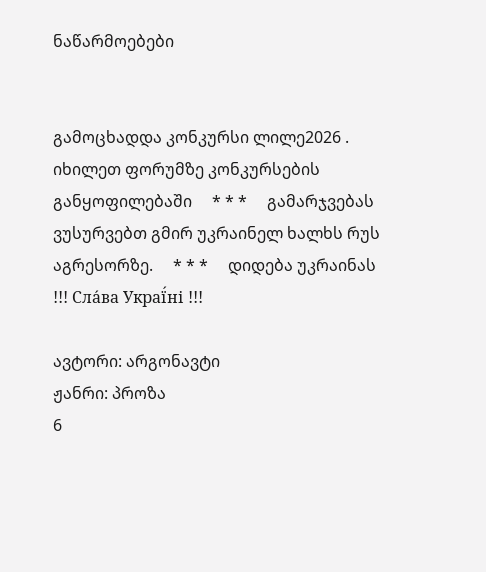ნაწარმოებები


გამოცხადდა კონკურსი ლილე2026 . იხილეთ ფორუმზე კონკურსების განყოფილებაში     * * *     გამარჯვებას ვუსურვებთ გმირ უკრაინელ ხალხს რუს აგრესორზე.     * * *     დიდება უკრაინას !!! Сла́ва Украї́ні !!!

ავტორი: არგონავტი
ჟანრი: პროზა
6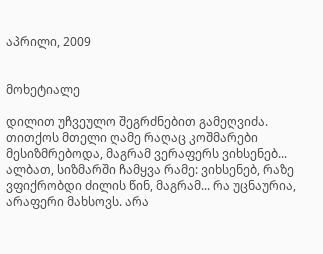აპრილი, 2009


მოხეტიალე

დილით უჩვეულო შეგრძნებით გამეღვიძა. თითქოს მთელი ღამე რაღაც კოშმარები მესიზმრებოდა, მაგრამ ვერაფერს ვიხსენებ... ალბათ, სიზმარში ჩამყვა რამე: ვიხსენებ, რაზე ვფიქრობდი ძილის წინ, მაგრამ... რა უცნაურია, არაფერი მახსოვს. არა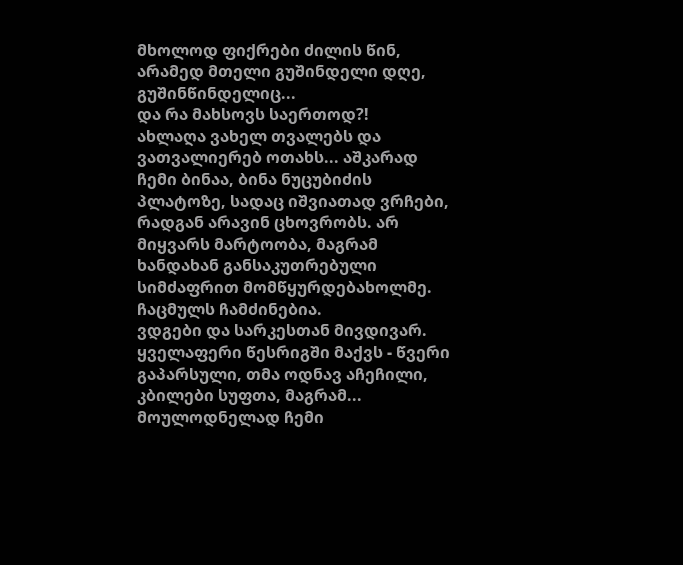მხოლოდ ფიქრები ძილის წინ, არამედ მთელი გუშინდელი დღე, გუშინწინდელიც...
და რა მახსოვს საერთოდ?!
ახლაღა ვახელ თვალებს და ვათვალიერებ ოთახს... აშკარად ჩემი ბინაა, ბინა ნუცუბიძის პლატოზე, სადაც იშვიათად ვრჩები, რადგან არავინ ცხოვრობს. არ მიყვარს მარტოობა, მაგრამ ხანდახან განსაკუთრებული სიმძაფრით მომწყურდებახოლმე.
ჩაცმულს ჩამძინებია.
ვდგები და სარკესთან მივდივარ. ყველაფერი წესრიგში მაქვს - წვერი გაპარსული, თმა ოდნავ აჩეჩილი, კბილები სუფთა, მაგრამ...
მოულოდნელად ჩემი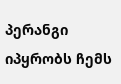პერანგი იპყრობს ჩემს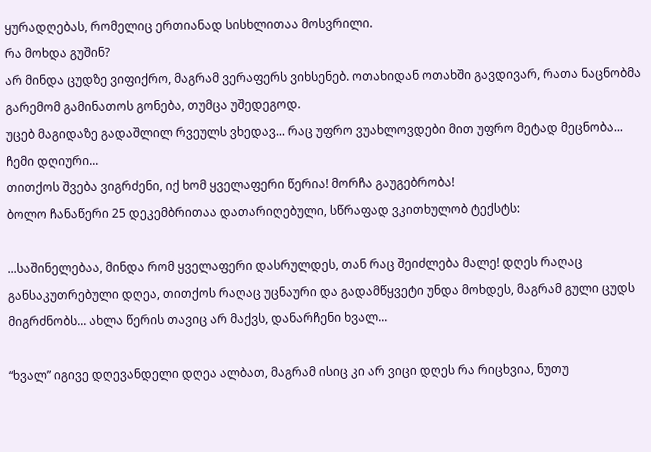ყურადღებას, რომელიც ერთიანად სისხლითაა მოსვრილი.
რა მოხდა გუშინ?
არ მინდა ცუდზე ვიფიქრო, მაგრამ ვერაფერს ვიხსენებ. ოთახიდან ოთახში გავდივარ, რათა ნაცნობმა გარემომ გამინათოს გონება, თუმცა უშედეგოდ.
უცებ მაგიდაზე გადაშლილ რვეულს ვხედავ... რაც უფრო ვუახლოვდები მით უფრო მეტად მეცნობა...
ჩემი დღიური...
თითქოს შვება ვიგრძენი, იქ ხომ ყველაფერი წერია! მორჩა გაუგებრობა!
ბოლო ჩანაწერი 25 დეკემბრითაა დათარიღებული, სწრაფად ვკითხულობ ტექსტს:

...საშინელებაა, მინდა რომ ყველაფერი დასრულდეს, თან რაც შეიძლება მალე! დღეს რაღაც განსაკუთრებული დღეა, თითქოს რაღაც უცნაური და გადამწყვეტი უნდა მოხდეს, მაგრამ გული ცუდს მიგრძნობს... ახლა წერის თავიც არ მაქვს, დანარჩენი ხვალ...

“ხვალ” იგივე დღევანდელი დღეა ალბათ, მაგრამ ისიც კი არ ვიცი დღეს რა რიცხვია, ნუთუ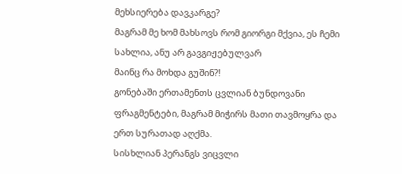მეხსიერება დავკარგე?
მაგრამ მე ხომ მახსოვს რომ გიორგი მქვია, ეს ჩემი სახლია, ანუ არ გავგიჟებულვარ
მაინც რა მოხდა გუშინ?!
გონებაში ერთამენთს ცვლიან ბუნდოვანი ფრაგმენტები, მაგრამ მიჭირს მათი თავმოყრა და ერთ სურათად აღქმა.
სისხლიან პერანგს ვიცვლი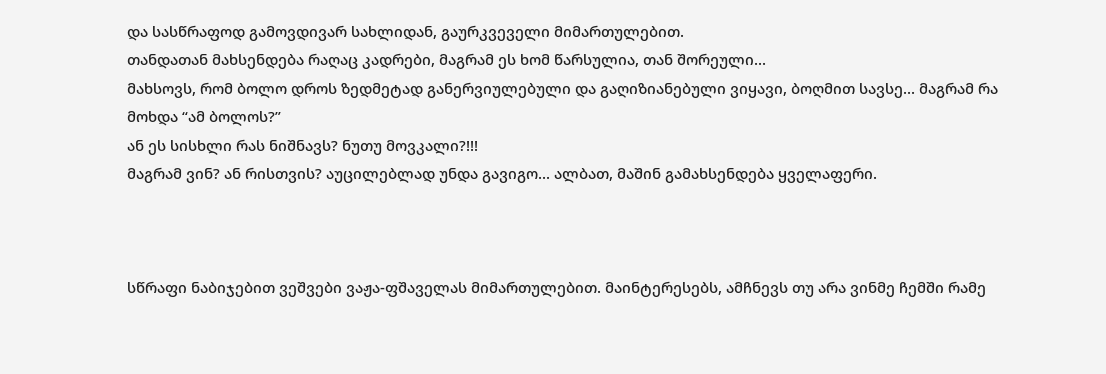და სასწრაფოდ გამოვდივარ სახლიდან, გაურკვეველი მიმართულებით.
თანდათან მახსენდება რაღაც კადრები, მაგრამ ეს ხომ წარსულია, თან შორეული...
მახსოვს, რომ ბოლო დროს ზედმეტად განერვიულებული და გაღიზიანებული ვიყავი, ბოღმით სავსე... მაგრამ რა მოხდა “ამ ბოლოს?”
ან ეს სისხლი რას ნიშნავს? ნუთუ მოვკალი?!!!
მაგრამ ვინ? ან რისთვის? აუცილებლად უნდა გავიგო... ალბათ, მაშინ გამახსენდება ყველაფერი.



სწრაფი ნაბიჯებით ვეშვები ვაჟა-ფშაველას მიმართულებით. მაინტერესებს, ამჩნევს თუ არა ვინმე ჩემში რამე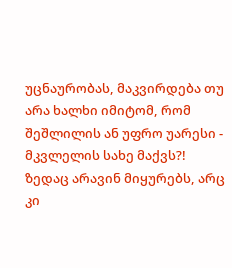უცნაურობას, მაკვირდება თუ არა ხალხი იმიტომ, რომ შეშლილის ან უფრო უარესი - მკვლელის სახე მაქვს?!
ზედაც არავინ მიყურებს, არც კი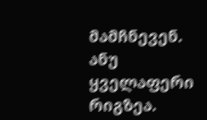მამჩნევენ.
ანუ ყველაფერი რიგზეა.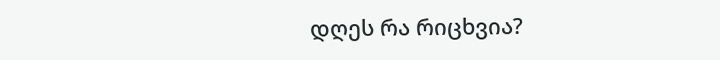დღეს რა რიცხვია?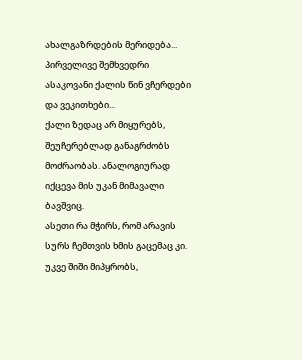ახალგაზრდების მერიდება... პირველივე შემხვედრი ასაკოვანი ქალის წინ ვჩერდები და ვეკითხები...
ქალი ზედაც არ მიყურებს, შეუჩერებლად განაგრძობს მოძრაობას. ანალოგიურად იქცევა მის უკან მიმავალი ბავშვიც.
ასეთი რა მჭირს, რომ არავის სურს ჩემთვის ხმის გაცემაც კი.
უკვე შიში მიპყრობს,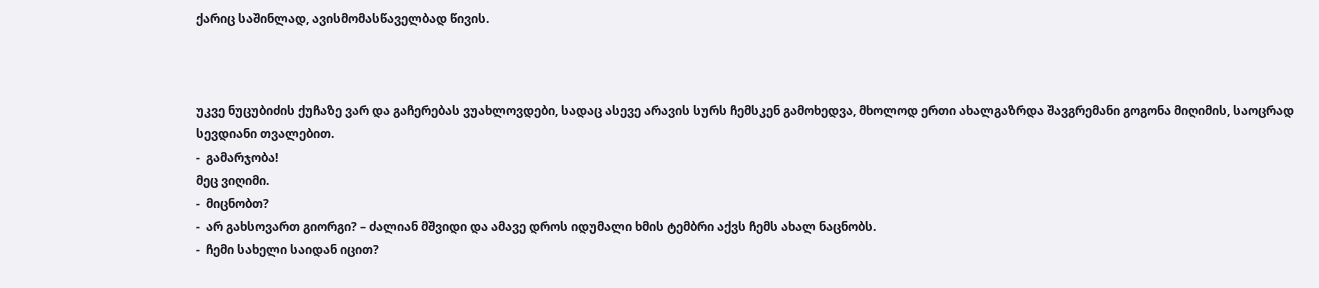ქარიც საშინლად, ავისმომასწაველბად წივის.



უკვე ნუცუბიძის ქუჩაზე ვარ და გაჩერებას ვუახლოვდები, სადაც ასევე არავის სურს ჩემსკენ გამოხედვა, მხოლოდ ერთი ახალგაზრდა შავგრემანი გოგონა მიღიმის, საოცრად სევდიანი თვალებით.
-  გამარჯობა!
მეც ვიღიმი.
-  მიცნობთ?
-  არ გახსოვართ გიორგი? – ძალიან მშვიდი და ამავე დროს იდუმალი ხმის ტემბრი აქვს ჩემს ახალ ნაცნობს.
-  ჩემი სახელი საიდან იცით?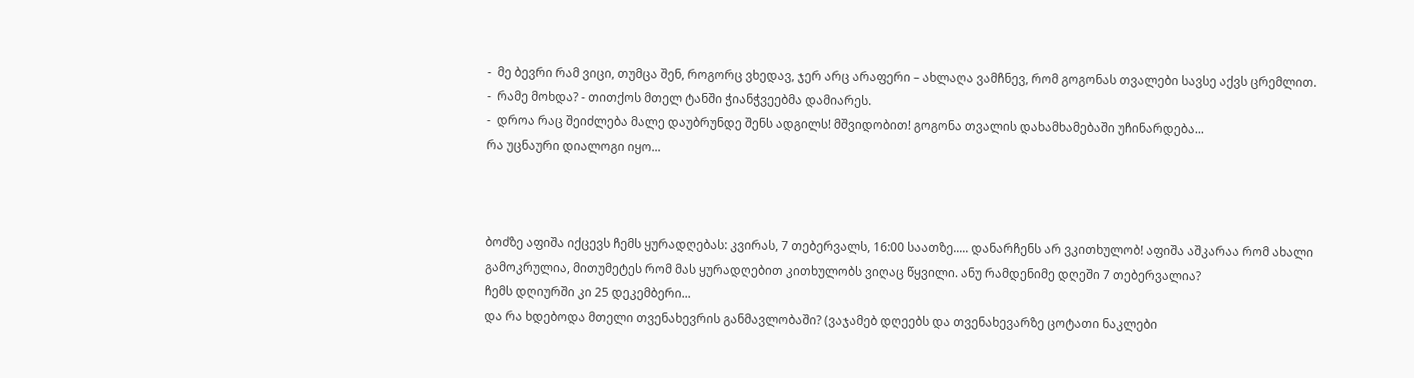-  მე ბევრი რამ ვიცი, თუმცა შენ, როგორც ვხედავ, ჯერ არც არაფერი – ახლაღა ვამჩნევ, რომ გოგონას თვალები სავსე აქვს ცრემლით.
-  რამე მოხდა? - თითქოს მთელ ტანში ჭიანჭვეებმა დამიარეს.
-  დროა რაც შეიძლება მალე დაუბრუნდე შენს ადგილს! მშვიდობით! გოგონა თვალის დახამხამებაში უჩინარდება...
რა უცნაური დიალოგი იყო...



ბოძზე აფიშა იქცევს ჩემს ყურადღებას: კვირას, 7 თებერვალს, 16:00 საათზე..... დანარჩენს არ ვკითხულობ! აფიშა აშკარაა რომ ახალი გამოკრულია, მითუმეტეს რომ მას ყურადღებით კითხულობს ვიღაც წყვილი. ანუ რამდენიმე დღეში 7 თებერვალია?
ჩემს დღიურში კი 25 დეკემბერი...
და რა ხდებოდა მთელი თვენახევრის განმავლობაში? (ვაჯამებ დღეებს და თვენახევარზე ცოტათი ნაკლები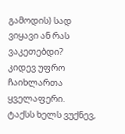გამოდის) სად ვიყავი ან რას ვაკეთებდი?
კიდევ უფრო ჩაიხლართა ყველაფერი.
ტაქსს ხელს ვუქნევ,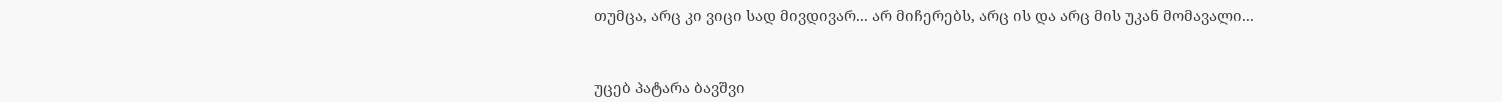თუმცა, არც კი ვიცი სად მივდივარ... არ მიჩერებს, არც ის და არც მის უკან მომავალი...



უცებ პატარა ბავშვი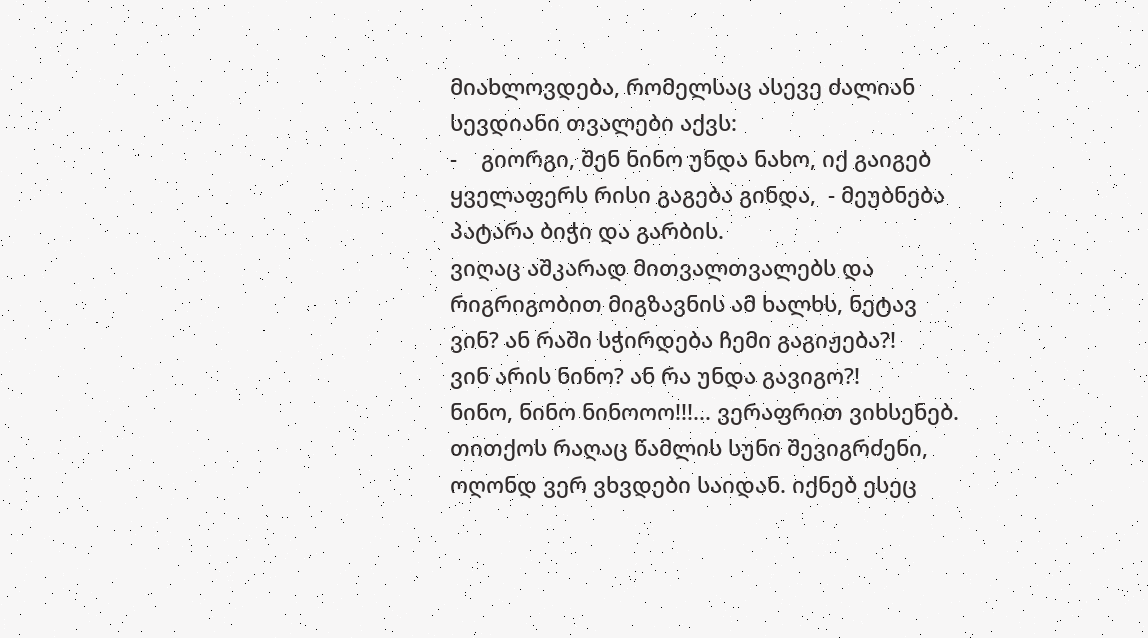მიახლოვდება, რომელსაც ასევე ძალიან სევდიანი თვალები აქვს:
-    გიორგი, შენ ნინო უნდა ნახო, იქ გაიგებ ყველაფერს რისი გაგება გინდა,  - მეუბნება პატარა ბიჭი და გარბის.
ვიღაც აშკარად მითვალთვალებს და რიგრიგობით მიგზავნის ამ ხალხს, ნეტავ ვინ? ან რაში სჭირდება ჩემი გაგიჟება?!
ვინ არის ნინო? ან რა უნდა გავიგო?!
ნინო, ნინო ნინოოო!!!... ვერაფრით ვიხსენებ.
თითქოს რაღაც წამლის სუნი შევიგრძენი, ოღონდ ვერ ვხვდები საიდან. იქნებ ესეც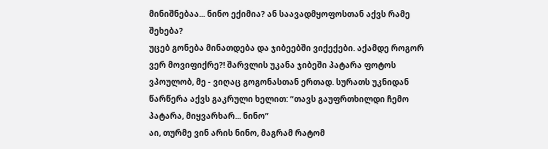მინიშნებაა... ნინო ექიმია? ან საავადმყოფოსთან აქვს რამე შეხება?
უცებ გონება მინათდება და ჯიბეებში ვიქექები. აქამდე როგორ ვერ მოვიფიქრე?! შარვლის უკანა ჯიბეში პატარა ფოტოს ვპოულობ, მე - ვიღაც გოგონასთან ერთად. სურათს უკნიდან წარწერა აქვს გაკრული ხელით: “თავს გაუფრთხილდი ჩემო პატარა, მიყვარხარ... ნინო”
აი, თურმე ვინ არის ნინო, მაგრამ რატომ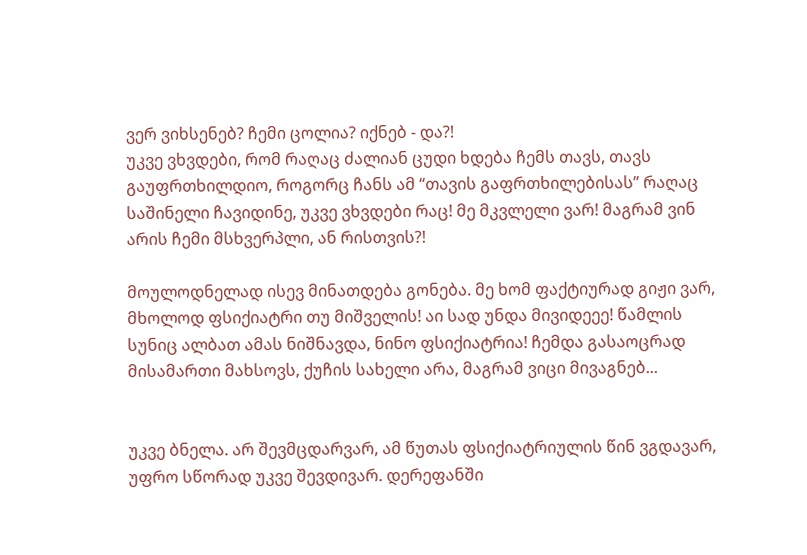ვერ ვიხსენებ? ჩემი ცოლია? იქნებ - და?!
უკვე ვხვდები, რომ რაღაც ძალიან ცუდი ხდება ჩემს თავს, თავს გაუფრთხილდიო, როგორც ჩანს ამ “თავის გაფრთხილებისას” რაღაც საშინელი ჩავიდინე, უკვე ვხვდები რაც! მე მკვლელი ვარ! მაგრამ ვინ არის ჩემი მსხვერპლი, ან რისთვის?!

მოულოდნელად ისევ მინათდება გონება. მე ხომ ფაქტიურად გიჟი ვარ, მხოლოდ ფსიქიატრი თუ მიშველის! აი სად უნდა მივიდეეე! წამლის სუნიც ალბათ ამას ნიშნავდა, ნინო ფსიქიატრია! ჩემდა გასაოცრად მისამართი მახსოვს, ქუჩის სახელი არა, მაგრამ ვიცი მივაგნებ...


უკვე ბნელა. არ შევმცდარვარ, ამ წუთას ფსიქიატრიულის წინ ვგდავარ, უფრო სწორად უკვე შევდივარ. დერეფანში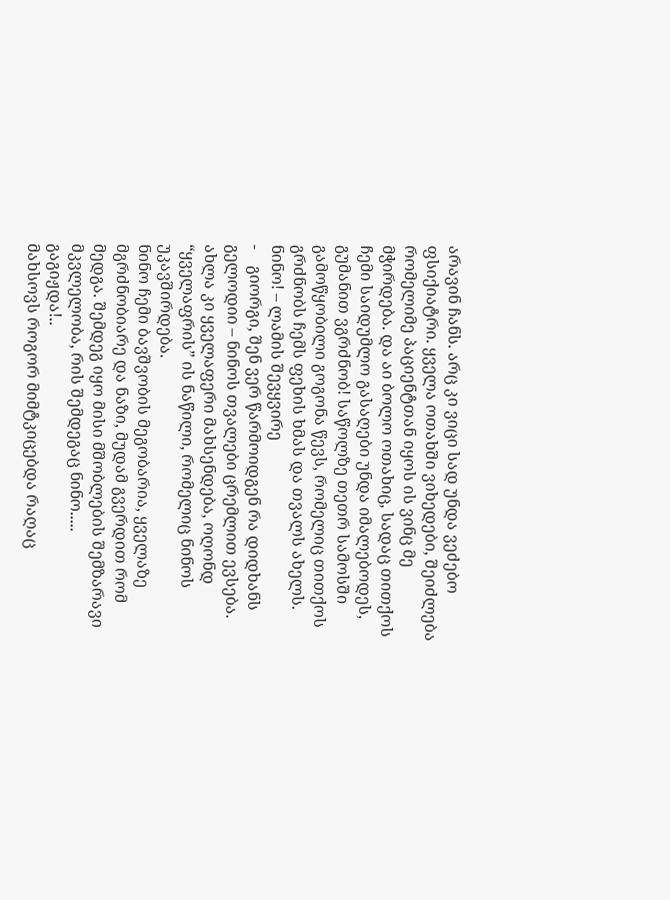არავინ ჩანს. არც კი ვიცი სად უნდა ვეძებო ფსიქიატრი. ყველა ოთახში ვიხედები, შეიძლება რომელიმე პაციენტთან იყოს ის ვინც მე მჭირდება. და აი ბოლო ოთახიც, სადაც თითქოს ჩემი საიდუმლო გასაღები უნდა იმალებოდეს, გუმანით ვგრძნობ! საწოლზე თეთრ სამოსში გამოწყობილი გოგონა წევს, რომელიც თითქოს გრძნობს ჩემს ფეხის ხმას და თვალს ახელს.
ნინო! – ლამის შევყვირე
-    გიორგი, შენ ვერ წარმოიდგენ რა დიდხანს გელოდიი – ნინოს თვალები ცრემლით ევსება.
ახლა კი ყველაფერი მახსენდება, ოღონდ “ყველაფრის” ის ნაწილი, რომელიც ნინოს უკავშირდება.
ნინო ჩემი ბავშვობის მეგობარია, ყველაზე მგრძნობიარე და ნაზი, მუდამ გვერდით რომ მედგა. შემდეგ იყო მისი მშობლების შემზარავი მკვლელობა, რის შემდეგაც ნინო.....
გაგიჟდა!..
მახსოვს როგორ მიმტკიცებდა რაღაც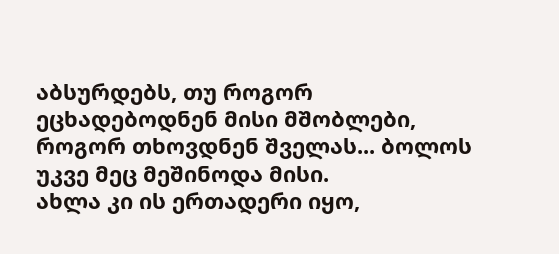აბსურდებს, თუ როგორ ეცხადებოდნენ მისი მშობლები, როგორ თხოვდნენ შველას... ბოლოს უკვე მეც მეშინოდა მისი.
ახლა კი ის ერთადერი იყო,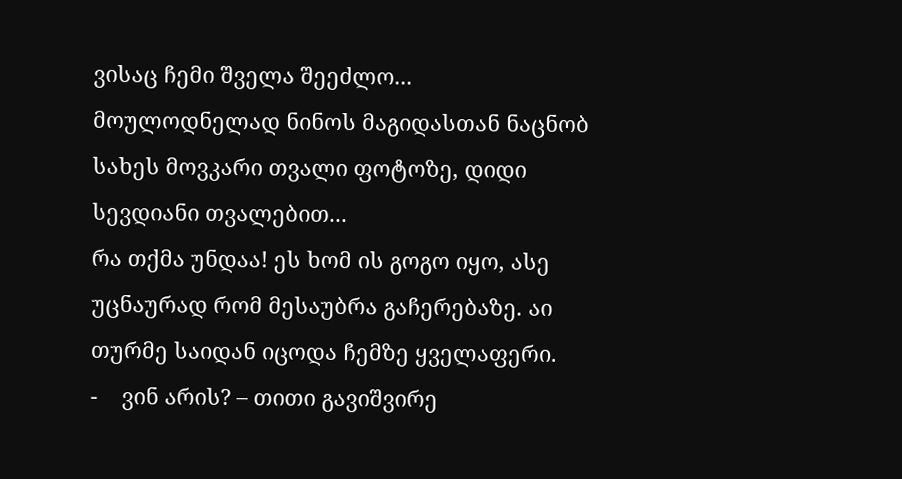ვისაც ჩემი შველა შეეძლო...
მოულოდნელად ნინოს მაგიდასთან ნაცნობ სახეს მოვკარი თვალი ფოტოზე, დიდი სევდიანი თვალებით...
რა თქმა უნდაა! ეს ხომ ის გოგო იყო, ასე უცნაურად რომ მესაუბრა გაჩერებაზე. აი თურმე საიდან იცოდა ჩემზე ყველაფერი.
-    ვინ არის? – თითი გავიშვირე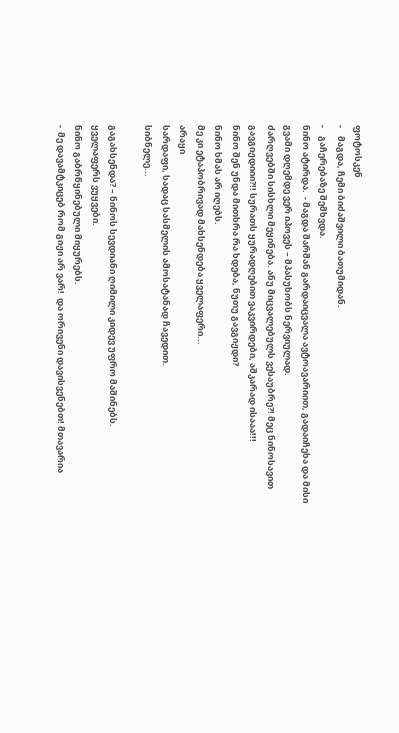ფოტოსკენ
-    მაგდა, ჩემი ბიძაშვილი ბათუმიდან.
-    გაჩერებაზე შემხვდა.
ნინო ატირდა.  - მაგდა შარშან გარდაიცვალა ავტოავარიით, გადაიჩეხა და მისი გვამი დღემდე ვერ იპოვეს – მპასუხობს ნერვიულად.
ძარღვებში სისხლი მეყინება. ანუ მიცვალებულს ვესაუბრე?! მეც ნინოსავით გავგიჟდიიი?!! სურათს ყურადღებით ვაკვირდები, აშკარად ისააა!!!
ნინო შენ უნდა მითხრა რა ხდება, ნუთუ გავგიჟდი?
ნინო ხმას არ იღებს.
მე კი ეტაპობრივად მახსენდება ყველაფერი...
არაყი
სარდაფი, სადაც სასმელის ამოსატანად ჩავედით.
სიბნელე...

გაგახსენდა? – ნინოს სევდიანი ღიმილი კიდევ უფრო მაშინებს.
ყველაფერს ვუყვები.
ნინო გაბრწყინებული მიყურებს.
-  მე დავამტკიცებ რომ გიჟი არ ვარ!  და ორივენი დავისვენებთ! მთავარია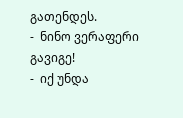გათენდეს.
-  ნინო ვერაფერი გავიგე!
-  იქ უნდა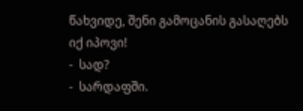წახვიდე, შენი გამოცანის გასაღებს იქ იპოვი!
-  სად?
-  სარდაფში.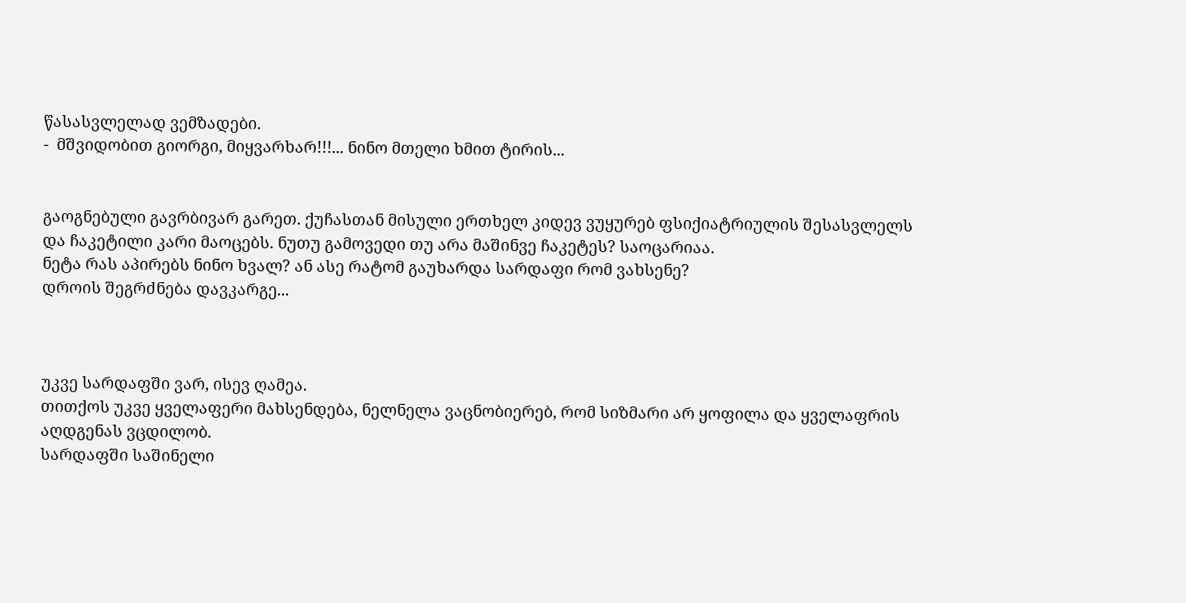წასასვლელად ვემზადები.
-  მშვიდობით გიორგი, მიყვარხარ!!!... ნინო მთელი ხმით ტირის...


გაოგნებული გავრბივარ გარეთ. ქუჩასთან მისული ერთხელ კიდევ ვუყურებ ფსიქიატრიულის შესასვლელს და ჩაკეტილი კარი მაოცებს. ნუთუ გამოვედი თუ არა მაშინვე ჩაკეტეს? საოცარიაა.
ნეტა რას აპირებს ნინო ხვალ? ან ასე რატომ გაუხარდა სარდაფი რომ ვახსენე?
დროის შეგრძნება დავკარგე...



უკვე სარდაფში ვარ, ისევ ღამეა.
თითქოს უკვე ყველაფერი მახსენდება, ნელნელა ვაცნობიერებ, რომ სიზმარი არ ყოფილა და ყველაფრის აღდგენას ვცდილობ.
სარდაფში საშინელი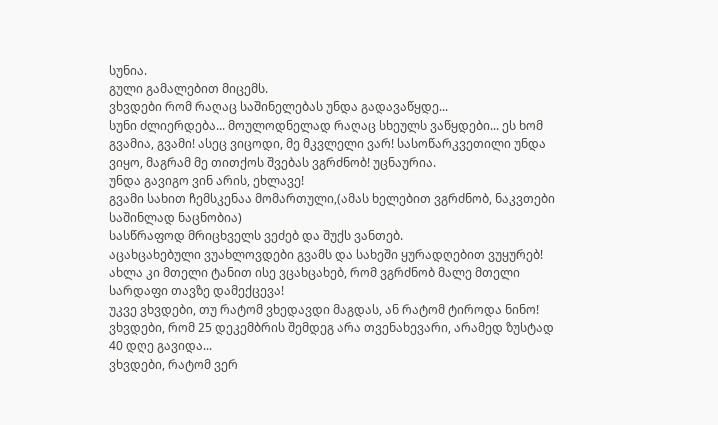სუნია.
გული გამალებით მიცემს.
ვხვდები რომ რაღაც საშინელებას უნდა გადავაწყდე...
სუნი ძლიერდება... მოულოდნელად რაღაც სხეულს ვაწყდები... ეს ხომ გვამია, გვამი! ასეც ვიცოდი, მე მკვლელი ვარ! სასოწარკვეთილი უნდა ვიყო, მაგრამ მე თითქოს შვებას ვგრძნობ! უცნაურია.
უნდა გავიგო ვინ არის, ეხლავე!
გვამი სახით ჩემსკენაა მომართული,(ამას ხელებით ვგრძნობ, ნაკვთები საშინლად ნაცნობია)
სასწრაფოდ მრიცხველს ვეძებ და შუქს ვანთებ.
აცახცახებული ვუახლოვდები გვამს და სახეში ყურადღებით ვუყურებ!
ახლა კი მთელი ტანით ისე ვცახცახებ, რომ ვგრძნობ მალე მთელი სარდაფი თავზე დამექცევა!
უკვე ვხვდები, თუ რატომ ვხედავდი მაგდას, ან რატომ ტიროდა ნინო!
ვხვდები, რომ 25 დეკემბრის შემდეგ არა თვენახევარი, არამედ ზუსტად 40 დღე გავიდა...
ვხვდები, რატომ ვერ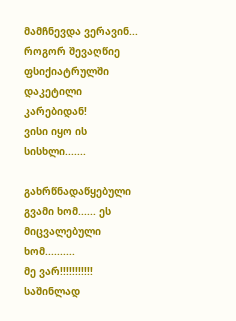მამჩნევდა ვერავინ...
როგორ შევაღწიე ფსიქიატრულში დაკეტილი კარებიდან!
ვისი იყო ის სისხლი.......

გახრწნადაწყებული გვამი ხომ...... ეს მიცვალებული ხომ..........
მე ვარ!!!!!!!!!!! საშინლად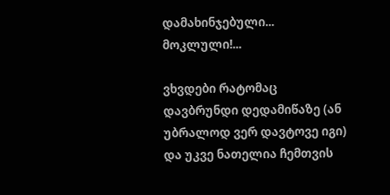დამახინჯებული... მოკლული!...

ვხვდები რატომაც დავბრუნდი დედამიწაზე (ან უბრალოდ ვერ დავტოვე იგი) და უკვე ნათელია ჩემთვის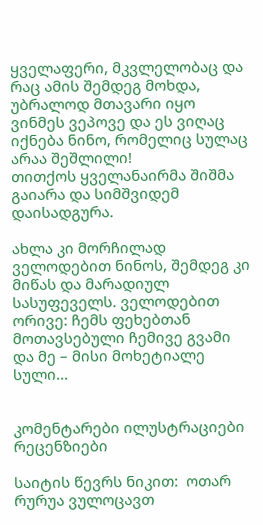ყველაფერი, მკვლელობაც და რაც ამის შემდეგ მოხდა, უბრალოდ მთავარი იყო ვინმეს ვეპოვე და ეს ვიღაც იქნება ნინო, რომელიც სულაც არაა შეშლილი!
თითქოს ყველანაირმა შიშმა გაიარა და სიმშვიდემ დაისადგურა.

ახლა კი მორჩილად ველოდებით ნინოს, შემდეგ კი მიწას და მარადიულ სასუფეველს. ველოდებით ორივე: ჩემს ფეხებთან  მოთავსებული ჩემივე გვამი და მე – მისი მოხეტიალე სული...


კომენტარები ილუსტრაციები რეცენზიები

საიტის წევრს ნიკით:  ოთარ რურუა ვულოცავთ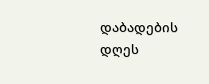დაბადების დღეს